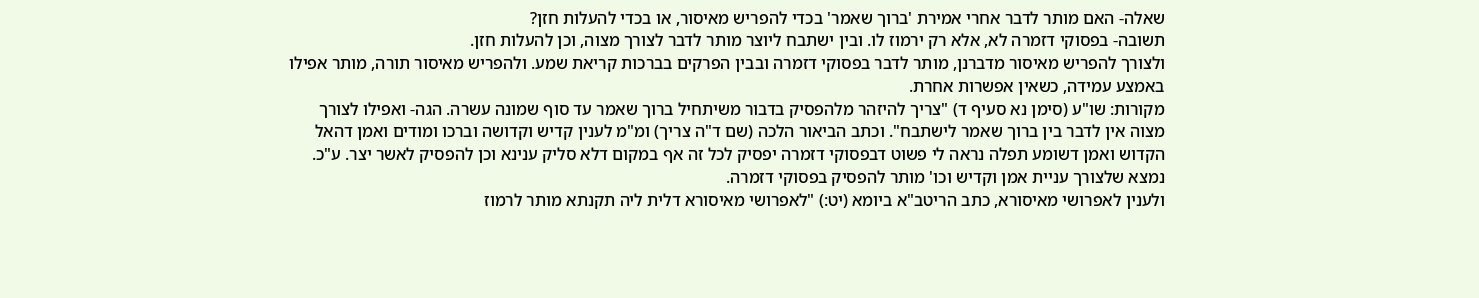שאלה- האם מותר לדבר אחרי אמירת 'ברוך שאמר' בכדי להפריש מאיסור, או בכדי להעלות חזן?
תשובה- בפסוקי דזמרה לא, אלא רק ירמוז לו. ובין ישתבח ליוצר מותר לדבר לצורך מצוה, וכן להעלות חזן.
ולצורך להפריש מאיסור מדברנן, מותר לדבר בפסוקי דזמרה ובבין הפרקים בברכות קריאת שמע. ולהפריש מאיסור תורה, מותר אפילו באמצע עמידה, כשאין אפשרות אחרת.
מקורות: שו"ע (סימן נא סעיף ד) "צריך להיזהר מלהפסיק בדבור משיתחיל ברוך שאמר עד סוף שמונה עשרה. הגה- ואפילו לצורך מצוה אין לדבר בין ברוך שאמר לישתבח". וכתב הביאור הלכה (שם ד"ה צריך) ומ"מ לענין קדיש וקדושה וברכו ומודים ואמן דהאל הקדוש ואמן דשומע תפלה נראה לי פשוט דבפסוקי דזמרה יפסיק לכל זה אף במקום דלא סליק ענינא וכן להפסיק לאשר יצר. ע"כ. נמצא שלצורך עניית אמן וקדיש וכו' מותר להפסיק בפסוקי דזמרה.
ולענין לאפרושי מאיסורא, כתב הריטב"א ביומא (יט:) "לאפרושי מאיסורא דלית ליה תקנתא מותר לרמוז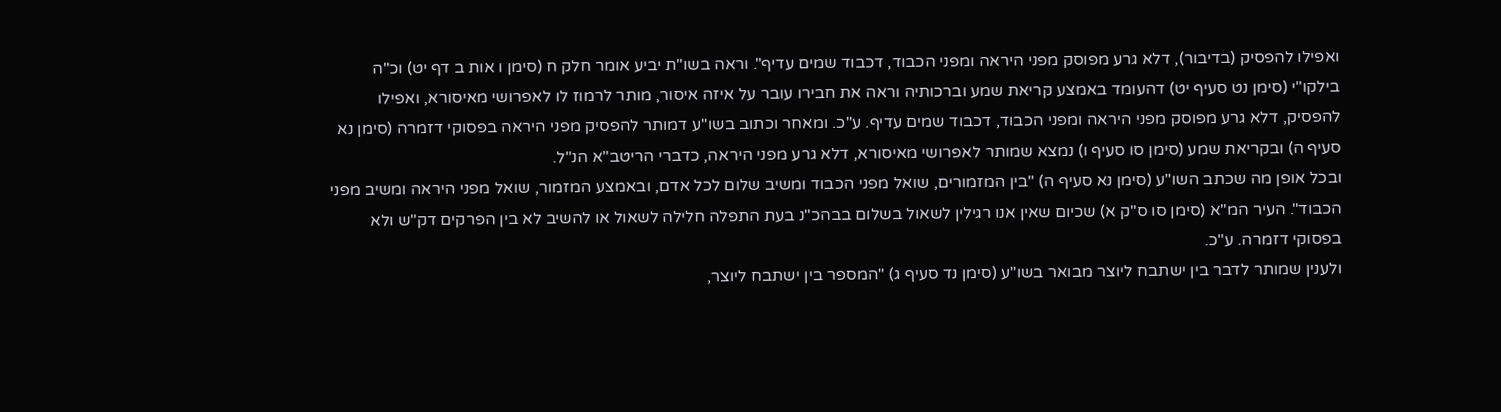ואפילו להפסיק (בדיבור), דלא גרע מפוסק מפני היראה ומפני הכבוד, דכבוד שמים עדיף". וראה בשו"ת יביע אומר חלק ח (סימן ו אות ב דף יט) וכ"ה בילקו"י (סימן נט סעיף יט) דהעומד באמצע קריאת שמע וברכותיה וראה את חבירו עובר על איזה איסור, מותר לרמוז לו לאפרושי מאיסורא, ואפילו להפסיק, דלא גרע מפוסק מפני היראה ומפני הכבוד, דכבוד שמים עדיף. ע"כ. ומאחר וכתוב בשו"ע דמותר להפסיק מפני היראה בפסוקי דזמרה (סימן נא סעיף ה) ובקריאת שמע (סימן סו סעיף ו) נמצא שמותר לאפרושי מאיסורא, דלא גרע מפני היראה, כדברי הריטב"א הנ"ל.
ובכל אופן מה שכתב השו"ע (סימן נא סעיף ה) "בין המזמורים, שואל מפני הכבוד ומשיב שלום לכל אדם, ובאמצע המזמור, שואל מפני היראה ומשיב מפני הכבוד". העיר המ"א (סימן סו ס"ק א) שכיום שאין אנו רגילין לשאול בשלום בבהכ"נ בעת התפלה חלילה לשאול או להשיב לא בין הפרקים דק"ש ולא בפסוקי דזמרה. ע"כ.
ולענין שמותר לדבר בין ישתבח ליוצר מבואר בשו"ע (סימן נד סעיף ג) "המספר בין ישתבח ליוצר,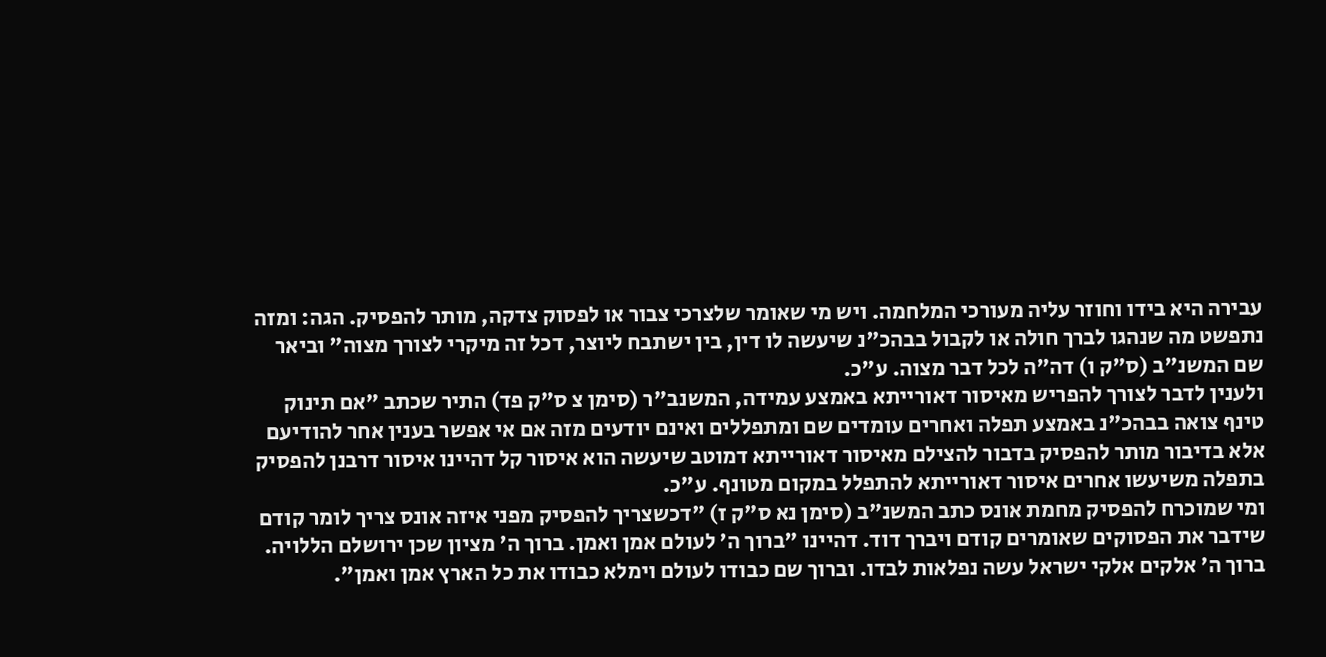עבירה היא בידו וחוזר עליה מעורכי המלחמה. ויש מי שאומר שלצרכי צבור או לפסוק צדקה, מותר להפסיק. הגה: ומזה נתפשט מה שנהגו לברך חולה או לקבול בבהכ"נ שיעשה לו דין, בין ישתבח ליוצר, דכל זה מיקרי לצורך מצוה" וביאר שם המשנ"ב (ס"ק ו) דה"ה לכל דבר מצוה. ע"כ.
ולענין לדבר לצורך להפריש מאיסור דאורייתא באמצע עמידה, המשנב"ר (סימן צ ס"ק פד) התיר שכתב "אם תינוק טינף צואה בבהכ"נ באמצע תפלה ואחרים עומדים שם ומתפללים ואינם יודעים מזה אם אי אפשר בענין אחר להודיעם אלא בדיבור מותר להפסיק בדבור להצילם מאיסור דאורייתא דמוטב שיעשה הוא איסור קל דהיינו איסור דרבנן להפסיק בתפלה משיעשו אחרים איסור דאורייתא להתפלל במקום מטונף. ע"כ.
ומי שמוכרח להפסיק מחמת אונס כתב המשנ"ב (סימן נא ס"ק ז) "דכשצריך להפסיק מפני איזה אונס צריך לומר קודם שידבר את הפסוקים שאומרים קודם ויברך דוד. דהיינו "ברוך ה' לעולם אמן ואמן. ברוך ה' מציון שכן ירושלם הללויה. ברוך ה' אלקים אלקי ישראל עשה נפלאות לבדו. וברוך שם כבודו לעולם וימלא כבודו את כל הארץ אמן ואמן".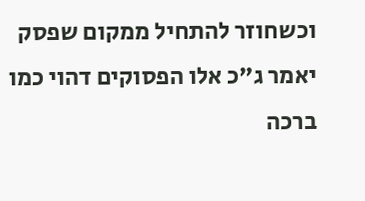וכשחוזר להתחיל ממקום שפסק יאמר ג"כ אלו הפסוקים דהוי כמו ברכה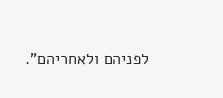לפניהם ולאחריהם".